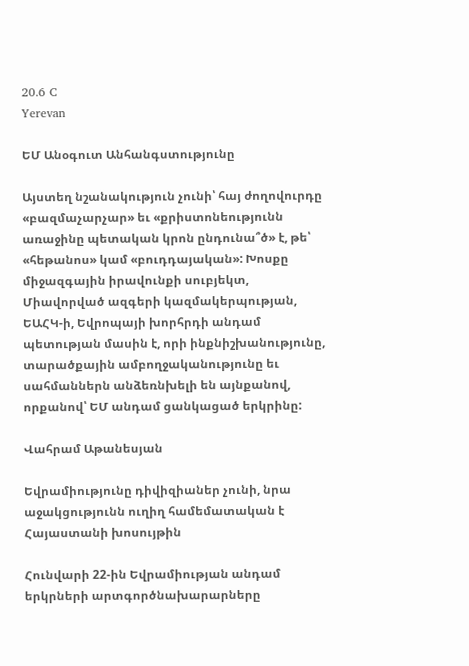20.6 C
Yerevan

ԵՄ Անօգուտ Անհանգստությունը

Այստեղ նշանակություն չունի՝ հայ ժողովուրդը «բազմաչարչար» եւ «քրիստոնեությունն առաջինը պետական կրոն ընդունա՞ծ» է, թե՝ «հեթանոս» կամ «բուդդայական»: Խոսքը միջազգային իրավունքի սուբյեկտ, Միավորված ազգերի կազմակերպության, ԵԱՀԿ‑ի, Եվրոպայի խորհրդի անդամ պետության մասին է, որի ինքնիշխանությունը, տարածքային ամբողջականությունը եւ սահմաններն անձեռնխելի են այնքանով, որքանով՝ ԵՄ անդամ ցանկացած երկրինը:

Վահրամ Աթանեսյան

Եվրամիությունը դիվիզիաներ չունի, նրա աջակցությունն ուղիղ համեմատական է Հայաստանի խոսույթին

Հունվարի 22-ին Եվրամիության անդամ երկրների արտգործնախարարները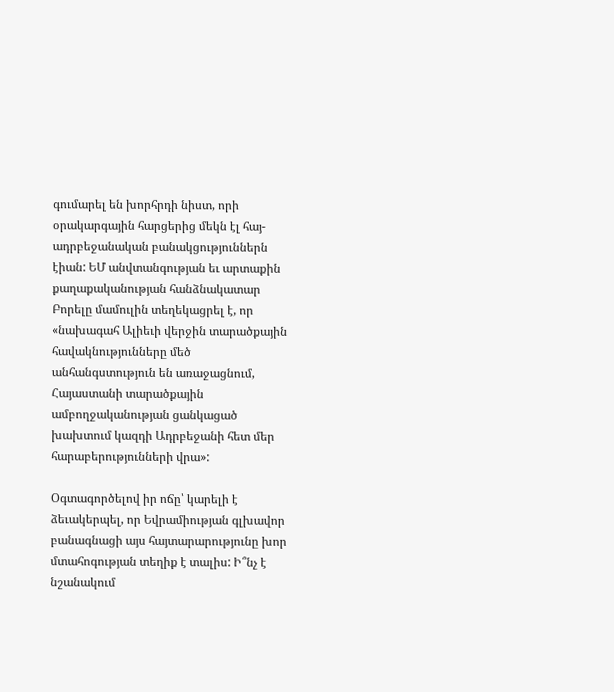գումարել են խորհրդի նիստ, որի օրակարգային հարցերից մեկն էլ հայ-ադրբեջանական բանակցություններն էիան: ԵՄ անվտանգության եւ արտաքին քաղաքականության հանձնակատար Բորելը մամուլին տեղեկացրել է, որ «նախագահ Ալիեւի վերջին տարածքային հավակնությունները մեծ անհանգստություն են առաջացնում, Հայաստանի տարածքային ամբողջականության ցանկացած խախտում կազդի Ադրբեջանի հետ մեր հարաբերությունների վրա»:

Օգտագործելով իր ոճը՝ կարելի է ձեւակերպել, որ Եվրամիության գլխավոր բանագնացի այս հայտարարությունը խոր մտահոգության տեղիք է տալիս: Ի՞նչ է նշանակում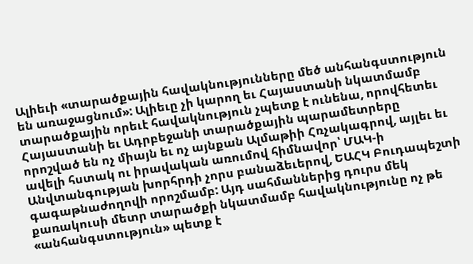Ալիեւի «տարածքային հավակնությունները մեծ անհանգստություն են առաջացնում»: Ալիեւը չի կարող եւ Հայաստանի նկատմամբ տարածքային որեւէ հավակնություն չպետք է ունենա, որովհետեւ Հայաստանի եւ Ադրբեջանի տարածքային պարամետրերը որոշված են ոչ միայն եւ ոչ այնքան Ալմաթիի Հռչակագրով, այլեւ եւ ավելի հստակ ու իրավական առումով հիմնավոր՝ ՄԱԿ‑ի Անվտանգության խորհրդի չորս բանաձեւերով, ԵԱՀԿ Բուդապեշտի գագաթնաժողովի որոշմամբ: Այդ սահմաններից դուրս մեկ քառակուսի մետր տարածքի նկատմամբ հավակնությունը ոչ թե «անհանգստություն» պետք է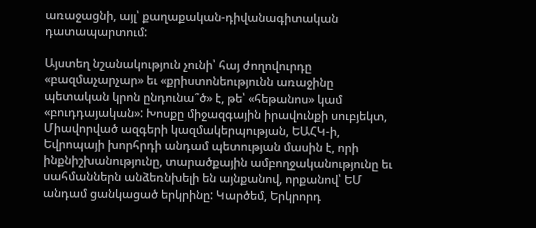առաջացնի, այլ՝ քաղաքական-դիվանագիտական դատապարտում:

Այստեղ նշանակություն չունի՝ հայ ժողովուրդը «բազմաչարչար» եւ «քրիստոնեությունն առաջինը պետական կրոն ընդունա՞ծ» է, թե՝ «հեթանոս» կամ «բուդդայական»: Խոսքը միջազգային իրավունքի սուբյեկտ, Միավորված ազգերի կազմակերպության, ԵԱՀԿ‑ի, Եվրոպայի խորհրդի անդամ պետության մասին է, որի ինքնիշխանությունը, տարածքային ամբողջականությունը եւ սահմաններն անձեռնխելի են այնքանով, որքանով՝ ԵՄ անդամ ցանկացած երկրինը: Կարծեմ, Երկրորդ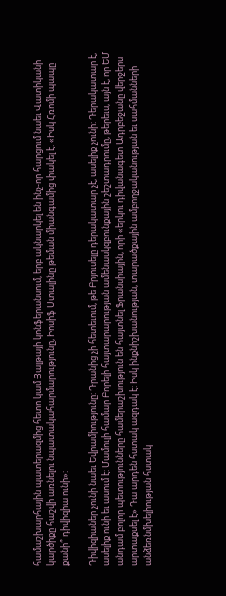համաշխարհային պատերազմից հետո կամ Յալթայի կոնֆերանսում, երբ ակնարկել են ինչ-որ հարցում նաեւ Վատիկանի կարծիքը հաշվի առնելու նպատակահարմարությունը, Իոսիֆ Ստալինը թեման միանգամից փակել է. «Իսկ Հռոմի պապը քանի՞ դիվիզիա ունի»:

Դիվիզիաներ չունի նաեւ Եվրամիությունը: Դրանից չի հետեւում, թե Բրյուսելը դերակատար չէ, ասելիք չունի: Դերակատար է, ասելիք ունի եւ ասում է: Մամուլի համար Բորելի հայտարարության ամենասկզբունքային շեշտադրումը, թերեւս, այն է, որ ԵՄ անդամ բոլոր պետությունները համերաշխություն են հայտնել Ֆրանսիային, որի «երկու դիվանագետ Ադրբեջանը վերջերս արտաքսել է» Դա արդեն հստակ ազդակ է: Իսկ ինքնիշխանության, տարածքային ամբողջականության եւ սահմանների անձեռնմխելիության հստակ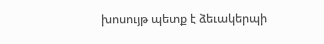խոսույթ պետք է ձեւակերպի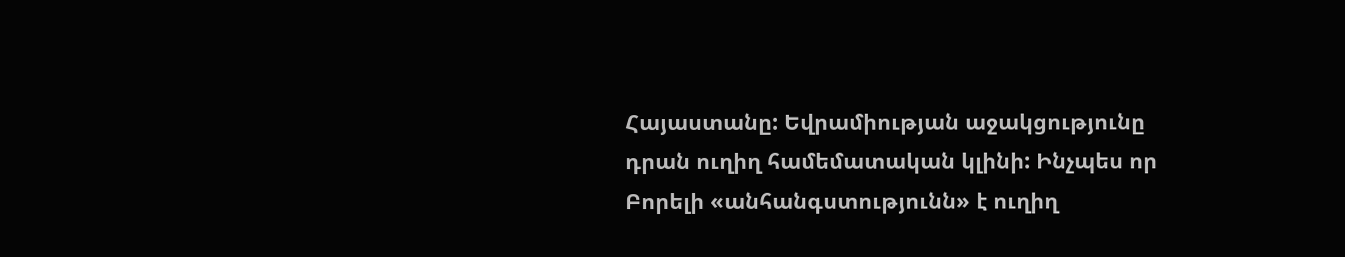Հայաստանը: Եվրամիության աջակցությունը դրան ուղիղ համեմատական կլինի: Ինչպես որ Բորելի «անհանգստությունն» է ուղիղ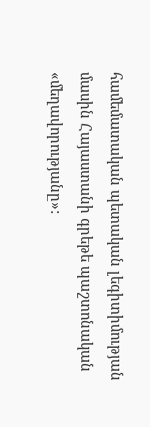համեմատական պետական լեգիտիմության մասին Հայաստանի գրեթե պաշտոնական «մեղավորությանը»: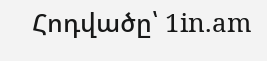Հոդվածը՝ 1in.am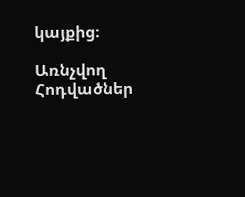կայքից։

Առնչվող Հոդվածներ